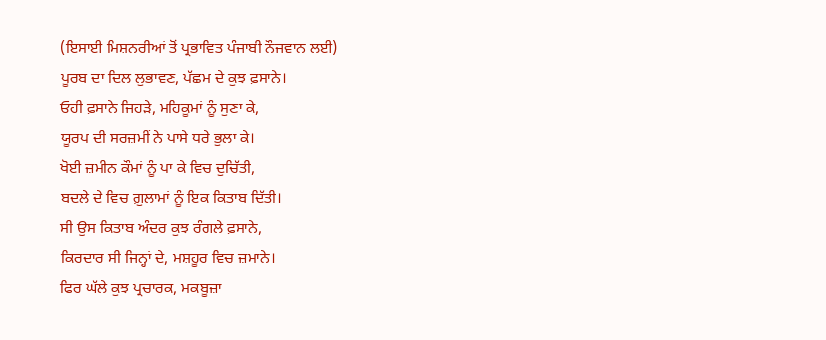(ਇਸਾਈ ਮਿਸ਼ਨਰੀਆਂ ਤੋਂ ਪ੍ਰਭਾਵਿਤ ਪੰਜਾਬੀ ਨੌਜਵਾਨ ਲਈ)
ਪੂਰਬ ਦਾ ਦਿਲ ਲੁਭਾਵਣ, ਪੱਛਮ ਦੇ ਕੁਝ ਫ਼ਸਾਨੇ।
ਓਹੀ ਫ਼ਸਾਨੇ ਜਿਹੜੇ, ਮਹਿਕੂਮਾਂ ਨੂੰ ਸੁਣਾ ਕੇ,
ਯੂਰਪ ਦੀ ਸਰਜ਼ਮੀਂ ਨੇ ਪਾਸੇ ਧਰੇ ਭੁਲਾ ਕੇ।
ਖੋਈ ਜ਼ਮੀਨ ਕੌਮਾਂ ਨੂੰ ਪਾ ਕੇ ਵਿਚ ਦੁਚਿੱਤੀ,
ਬਦਲੇ ਦੇ ਵਿਚ ਗ਼ੁਲਾਮਾਂ ਨੂੰ ਇਕ ਕਿਤਾਬ ਦਿੱਤੀ।
ਸੀ ਉਸ ਕਿਤਾਬ ਅੰਦਰ ਕੁਝ ਰੰਗਲੇ ਫ਼ਸਾਨੇ,
ਕਿਰਦਾਰ ਸੀ ਜਿਨ੍ਹਾਂ ਦੇ, ਮਸ਼ਹੂਰ ਵਿਚ ਜ਼ਮਾਨੇ।
ਫਿਰ ਘੱਲੇ ਕੁਝ ਪ੍ਰਚਾਰਕ, ਮਕਬੂਜ਼ਾ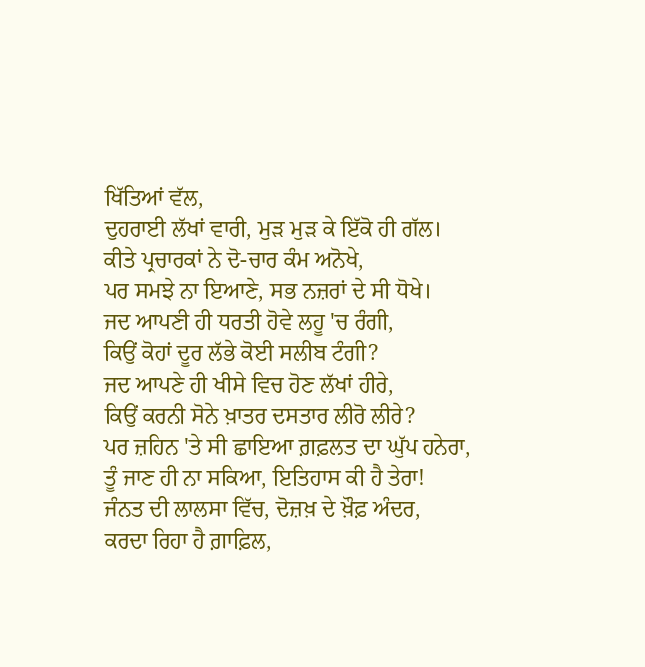ਖਿੱਤਿਆਂ ਵੱਲ,
ਦੁਹਰਾਈ ਲੱਖਾਂ ਵਾਰੀ, ਮੁੜ ਮੁੜ ਕੇ ਇੱਕੋ ਹੀ ਗੱਲ।
ਕੀਤੇ ਪ੍ਰਚਾਰਕਾਂ ਨੇ ਦੋ-ਚਾਰ ਕੰਮ ਅਨੋਖੇ,
ਪਰ ਸਮਝੇ ਨਾ ਇਆਣੇ, ਸਭ ਨਜ਼ਰਾਂ ਦੇ ਸੀ ਧੋਖੇ।
ਜਦ ਆਪਣੀ ਹੀ ਧਰਤੀ ਹੋਵੇ ਲਹੂ 'ਚ ਰੰਗੀ,
ਕਿਉਂ ਕੋਹਾਂ ਦੂਰ ਲੱਭੇ ਕੋਈ ਸਲੀਬ ਟੰਗੀ?
ਜਦ ਆਪਣੇ ਹੀ ਖੀਸੇ ਵਿਚ ਹੋਣ ਲੱਖਾਂ ਹੀਰੇ,
ਕਿਉਂ ਕਰਨੀ ਸੋਨੇ ਖ਼ਾਤਰ ਦਸਤਾਰ ਲੀਰੋ ਲੀਰੇ?
ਪਰ ਜ਼ਹਿਨ 'ਤੇ ਸੀ ਛਾਇਆ ਗ਼ਫ਼ਲਤ ਦਾ ਘੁੱਪ ਹਨੇਰਾ,
ਤੂੰ ਜਾਣ ਹੀ ਨਾ ਸਕਿਆ, ਇਤਿਹਾਸ ਕੀ ਹੈ ਤੇਰਾ!
ਜੰਨਤ ਦੀ ਲਾਲਸਾ ਵਿੱਚ, ਦੋਜ਼ਖ਼ ਦੇ ਖ਼ੌਫ਼ ਅੰਦਰ,
ਕਰਦਾ ਰਿਹਾ ਹੈ ਗ਼ਾਫ਼ਿਲ,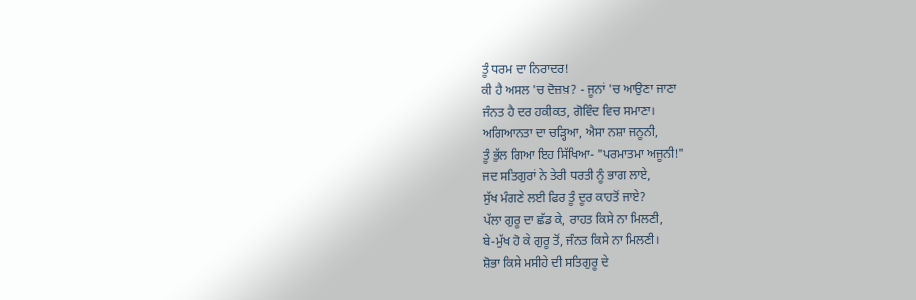ਤੂੰ ਧਰਮ ਦਾ ਨਿਰਾਦਰ!
ਕੀ ਹੈ ਅਸਲ 'ਚ ਦੋਜ਼ਖ਼? - ਜੂਨਾਂ 'ਚ ਆਉਣਾ ਜਾਣਾ
ਜੰਨਤ ਹੈ ਦਰ ਹਕੀਕਤ, ਗੋਵਿੰਦ ਵਿਚ ਸਮਾਣਾ।
ਅਗਿਆਨਤਾ ਦਾ ਚੜ੍ਹਿਆ, ਐਸਾ ਨਸ਼ਾ ਜਨੂਨੀ,
ਤੂੰ ਭੁੱਲ ਗਿਆ ਇਹ ਸਿੱਖਿਆ- "ਪਰਮਾਤਮਾ ਅਜੂਨੀ!"
ਜਦ ਸਤਿਗੁਰਾਂ ਨੇ ਤੇਰੀ ਧਰਤੀ ਨੂੰ ਭਾਗ ਲਾਏ,
ਸੁੱਖ ਮੰਗਣੇ ਲਈ ਫਿਰ ਤੂੰ ਦੂਰ ਕਾਹਤੋਂ ਜਾਏ?
ਪੱਲਾ ਗੁਰੂ ਦਾ ਛੱਡ ਕੇ, ਰਾਹਤ ਕਿਸੇ ਨਾ ਮਿਲਣੀ,
ਬੇ-ਮੁੱਖ ਹੋ ਕੇ ਗੁਰੂ ਤੋਂ, ਜੰਨਤ ਕਿਸੇ ਨਾ ਮਿਲਣੀ।
ਸ਼ੋਭਾ ਕਿਸੇ ਮਸੀਹੇ ਦੀ ਸਤਿਗੁਰੂ ਦੇ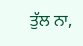ਤੁੱਲ ਨਾ,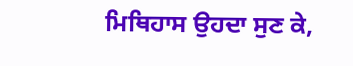ਮਿਥਿਹਾਸ ਉਹਦਾ ਸੁਣ ਕੇ,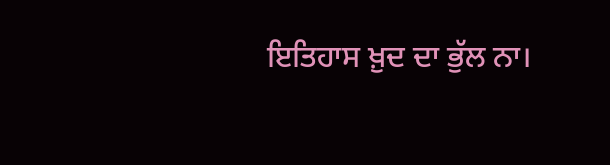ਇਤਿਹਾਸ ਖ਼ੁਦ ਦਾ ਭੁੱਲ ਨਾ।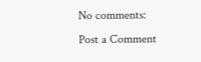No comments:
Post a Comment